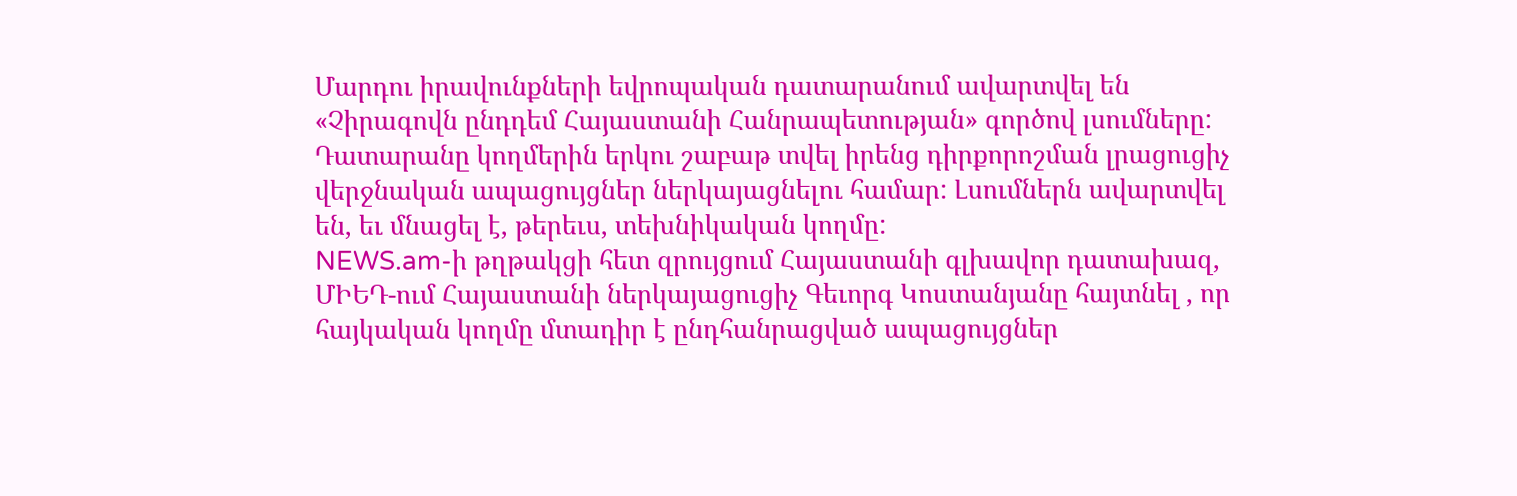Մարդու իրավունքների եվրոպական դատարանում ավարտվել են «Չիրագովն ընդդեմ Հայաստանի Հանրապետության» գործով լսումները: Դատարանը կողմերին երկու շաբաթ տվել իրենց դիրքորոշման լրացուցիչ վերջնական ապացույցներ ներկայացնելու համար: Լսումներն ավարտվել են, եւ մնացել է, թերեւս, տեխնիկական կողմը:
NEWS.am-ի թղթակցի հետ զրույցում Հայաստանի գլխավոր դատախազ, ՄԻԵԴ-ում Հայաստանի ներկայացուցիչ Գեւորգ Կոստանյանը հայտնել , որ հայկական կողմը մտադիր է ընդհանրացված ապացույցներ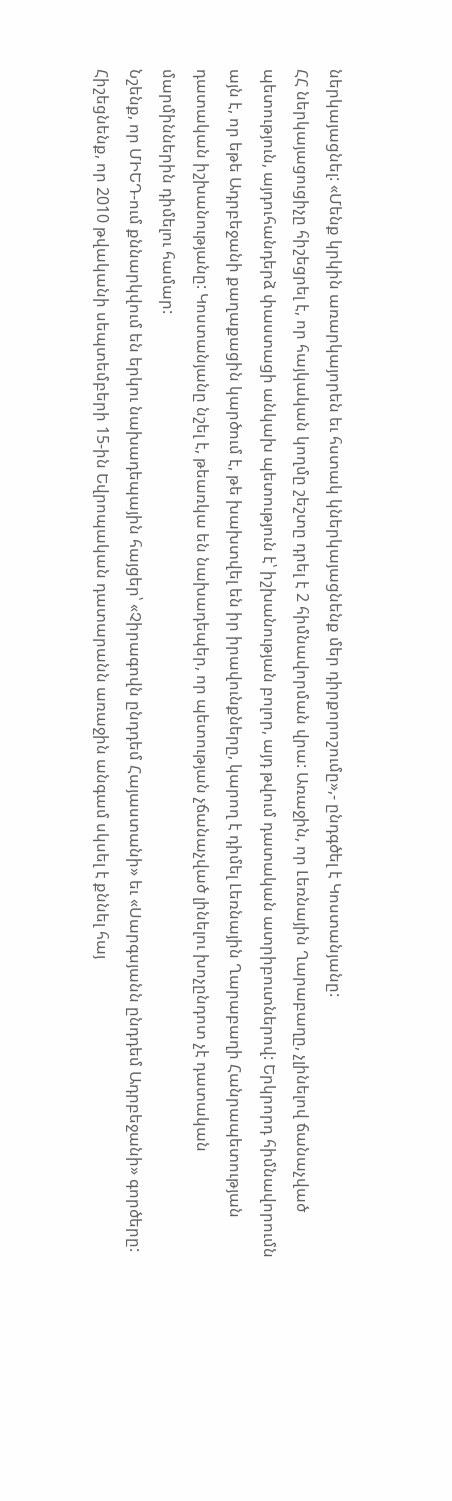ներկայացնել: «Մենք կրկին առարկայորեն եւ հստակ կներկայացնենք մեր դիրքորոշումը»,- ընդգծել է Կոստանյանը:
ՀՀ ներկայացուցիչը հիշեցրել է, որ հայկական կողմը շեշտը դրել է 2 հիմնավորման վրա: Առաջին, որ Լեռնային Ղարաբաղը, չլինելով ճանաչված պետություն, այդուհանդերձ փաստացի անկախ պետություն է՝ իշխանության բոլոր, այդ թվում դատական ատրիբուտներով: Երկրորդ հիմնավորումն այն է, որ եթե Ադրբեջանի քաղաքացին կարծում է, թե խախտվել են իր իրավունքները, կարող է դիմել Լեռնային Ղարաբաղի Հանրապետության դատական իշխանությանը: Կոստանյանը նշել է, թեառկա են նախադեպեր, որ պետության չճանաչված լինելու խոչընդոտ չէ դատական մարմիններին դիմելու համար:
Նշենք, որ ՄԻԵԴ-ում քննարկվում են երկու նախադեպային հայցեր՝ «Չիրագովն ընդդեմ Հայաստանի» եւ «Սարգսյանն ընդդեմ Ադրբեջանի» գործերը:
Հիշեցնենք, որ 2010 թվականի սեպտեմբերի 15-ին Եվրոպական դատարանն առաջին անգամ սկսել է քննել հայ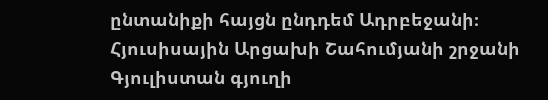ընտանիքի հայցն ընդդեմ Ադրբեջանի։ Հյուսիսային Արցախի Շահումյանի շրջանի Գյուլիստան գյուղի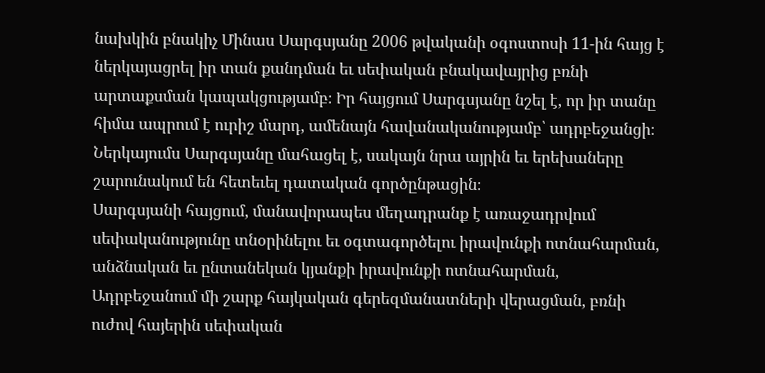նախկին բնակիչ Մինաս Սարգսյանը 2006 թվականի օգոստոսի 11-ին հայց է ներկայացրել իր տան քանդման եւ սեփական բնակավայրից բռնի արտաքսման կապակցությամբ։ Իր հայցում Սարգսյանը նշել է, որ իր տանը հիմա ապրում է ուրիշ մարդ, ամենայն հավանականությամբ՝ ադրբեջանցի։ Ներկայումս Սարգսյանը մահացել է, սակայն նրա այրին եւ երեխաները շարունակում են հետեւել դատական գործընթացին։
Սարգսյանի հայցում, մանավորապես մեղադրանք է առաջադրվում սեփականությունը տնօրինելու եւ օգտագործելու իրավունքի ոտնահարման, անձնական եւ ընտանեկան կյանքի իրավունքի ոտնահարման, Ադրբեջանում մի շարք հայկական գերեզմանատների վերացման, բռնի ուժով հայերին սեփական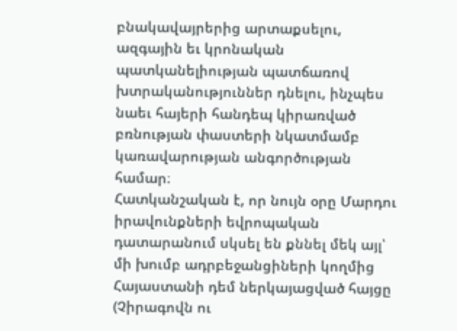բնակավայրերից արտաքսելու, ազգային եւ կրոնական պատկանելիության պատճառով խտրականություններ դնելու, ինչպես նաեւ հայերի հանդեպ կիրառված բռնության փաստերի նկատմամբ կառավարության անգործության համար։
Հատկանշական է, որ նույն օրը Մարդու իրավունքների եվրոպական դատարանում սկսել են քննել մեկ այլ՝ մի խումբ ադրբեջանցիների կողմից Հայաստանի դեմ ներկայացված հայցը (Չիրագովն ու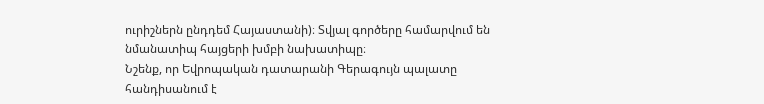ուրիշներն ընդդեմ Հայաստանի)։ Տվյալ գործերը համարվում են նմանատիպ հայցերի խմբի նախատիպը։
Նշենք, որ Եվրոպական դատարանի Գերագույն պալատը հանդիսանում է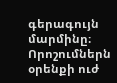գերագույն մարմինը։ Որոշումներն օրենքի ուժ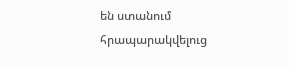են ստանում հրապարակվելուց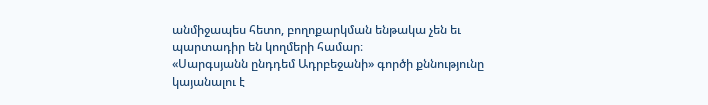անմիջապես հետո, բողոքարկման ենթակա չեն եւ պարտադիր են կողմերի համար։
«Սարգսյանն ընդդեմ Ադրբեջանի» գործի քննությունը կայանալու է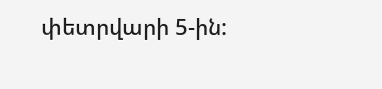փետրվարի 5-ին: